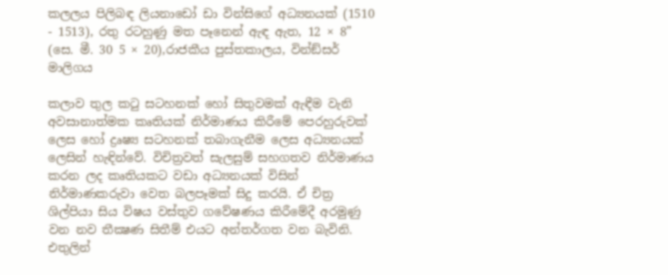කලලය පිලිබඳ ලියනාඩෝ ඩා වින්සිගේ අධ්‍යනයක් (1510 - 1513), රතු රටහුණු මත පෑනෙන් ඇඳ ඇත, 12 × 8” (සෙ. මී. 30 5 × 20),රාජකීය පුස්තකාලය, වින්ඞ්සර් මාලිගය

කලාව තුල කටු සටහනක් හෝ සිතුවමක් ඇඳීම වැනි අවසානාත්මක කෘතියක් නිර්මාණය කිරීමේ පෙරහුරුවක් ලෙස හෝ ද්‍රෘෂ්‍ය සටහනක් තබාගැනීම ලෙස අධ්‍යනයක් ලෙසින් හැඳින්වේ. විචිත්‍රවත් සැලසුම් සහගතව නිර්මාණය කරන ලද කෘතියකට වඩා අධ්‍යනයක් විසින් නිර්මාණකරුවා වෙත බලපෑමක් සිදු කරයි. ඒ චිත්‍ර ශිල්පියා සිය විෂය වස්තුව ගවේෂණය කිරීමේදී අරමුණු වන නව තීක්‍ෂණ සිතීම් එයට අන්තර්ගත වන බැවිනි. එතුලින්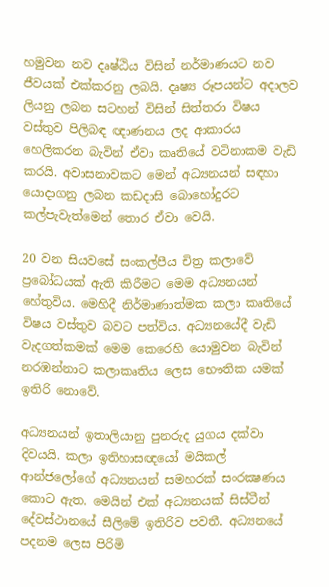හමුවන නව දෘෂ්ඨිය විසින් නර්මාණයට නව ජීවයක් එක්කරනු ලබයි. දෘෂ්‍ය රූපයන්ට අදාලව ලියනු ලබන සටහන් විසින් සිත්තරා විෂය වස්තුව පිලිබඳ ඥාණනය ලද ආකාරය හෙලිකරන බැවින් ඒවා කෘතියේ වටිනාකම වැඩි කරයි. අවාසනාවකට මෙන් අධ්‍යනයන් සඳහා යොදාගනු ලබන කඩදාසි බොහෝදුරට කල්පැවැත්මෙන් තොර ඒවා වෙයි.

20 වන සියවසේ සංකල්පීය චිත්‍ර කලාවේ ප්‍රබෝධයක් ඇති කිරීමට මෙම අධ්‍යනයන් හේතුවිය. මෙහිදී නිර්මාණාත්මක කලා කෘතියේ විෂය වස්තුව බවට පත්විය. අධ්‍යනයේදී වැඩි වැදගත්කමක් මෙම කෙරෙහි යොමුවන බැවින් නරඹන්නාට කලාකෘතිය ලෙස භෞතික යමක් ඉතිරි නොවේ.

අධ්‍යනයන් ඉතාලියානු පුනරුද යුගය දක්වා දිවයයි. කලා ඉතිහාසඥයෝ මයිකල් ආන්ජලෝගේ අධ්‍යනයන් සමහරක් සංරක්‍ෂණය කොට ඇත. මෙයින් එක් අධ්‍යනයක් සිස්ටීන් දේවස්ථානයේ සීලිමේ ඉතිරිව පවතී. අධ්‍යනයේ පදනම ලෙස පිරිමි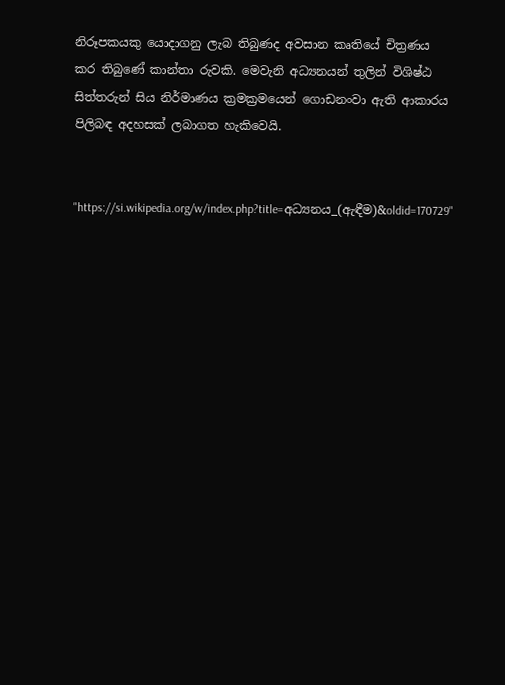නිරූපකයකු යොදාගනු ලැබ තිබුණද අවසාන කෘතියේ චිත්‍රණය කර තිබුණේ කාන්තා රුවකි. මෙවැනි අධ්‍යනයන් තුලින් විශිෂ්ඨ සිත්තරුන් සිය නිර්මාණය ක්‍රමක්‍රමයෙන් ගොඩනංවා ඇති ආකාරය පිලිබඳ අදහසක් ලබාගත හැකිවෙයි.


"https://si.wikipedia.org/w/index.php?title=අධ්‍යනය_(ඇඳීම)&oldid=170729"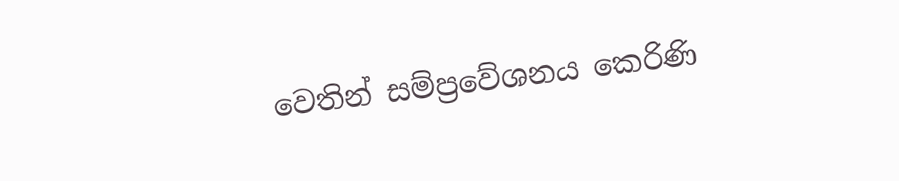වෙතින් සම්ප්‍රවේශනය කෙරිණි